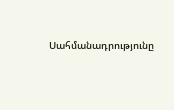Սահմանադրությունը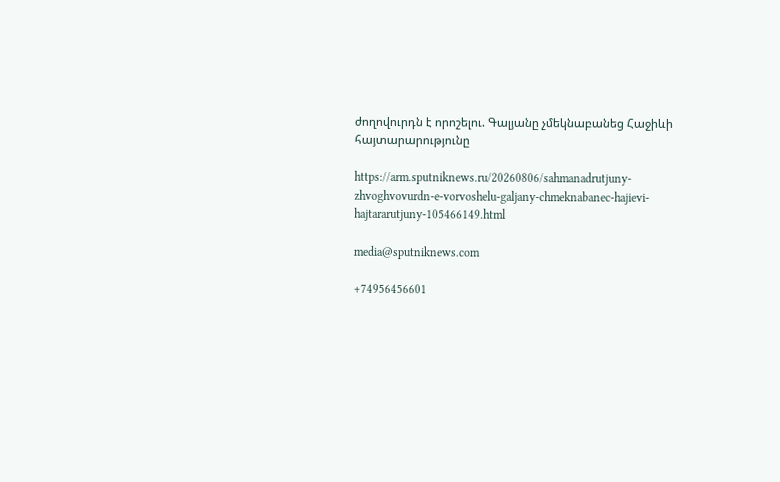ժողովուրդն է որոշելու. Գալյանը չմեկնաբանեց Հաջիևի հայտարարությունը

https://arm.sputniknews.ru/20260806/sahmanadrutjuny-zhvoghvovurdn-e-vorvoshelu-galjany-chmeknabanec-hajievi-hajtararutjuny-105466149.html

media@sputniknews.com

+74956456601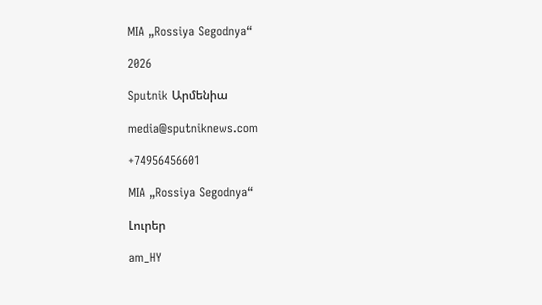MIA „Rossiya Segodnya“

2026

Sputnik Արմենիա

media@sputniknews.com

+74956456601

MIA „Rossiya Segodnya“

Լուրեր

am_HY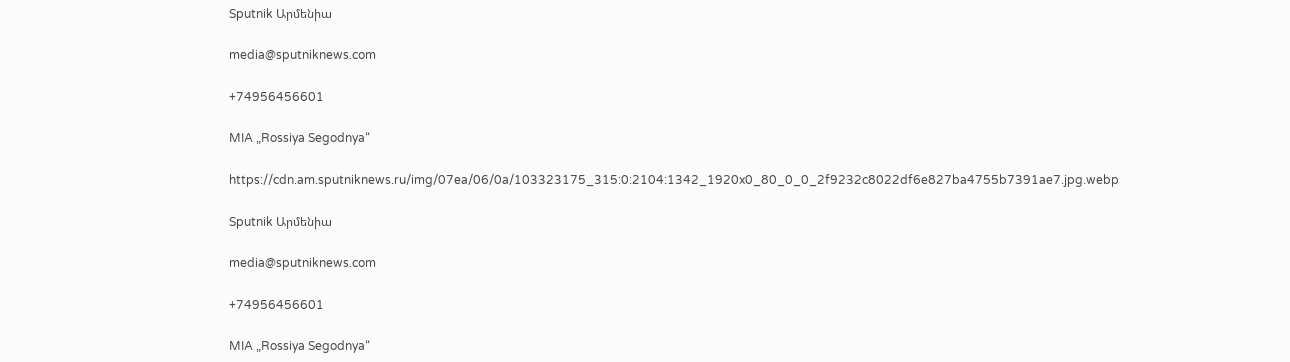Sputnik Արմենիա

media@sputniknews.com

+74956456601

MIA „Rossiya Segodnya“

https://cdn.am.sputniknews.ru/img/07ea/06/0a/103323175_315:0:2104:1342_1920x0_80_0_0_2f9232c8022df6e827ba4755b7391ae7.jpg.webp

Sputnik Արմենիա

media@sputniknews.com

+74956456601

MIA „Rossiya Segodnya“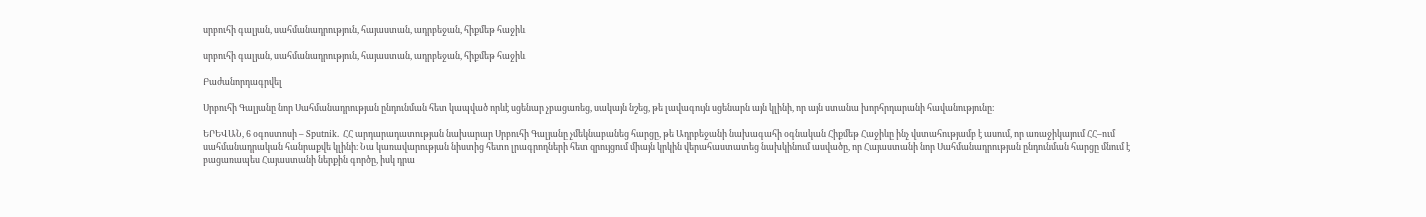սրբուհի գալյան, սահմանադրություն, հայաստան, ադրբեջան, հիքմեթ հաջիև

սրբուհի գալյան, սահմանադրություն, հայաստան, ադրբեջան, հիքմեթ հաջիև

Բաժանորդագրվել

Սրբուհի Գալյանը նոր Սահմանադրության ընդունման հետ կապված որևէ սցենար չբացառեց, սակայն նշեց, թե լավագույն սցենարն այն կլինի, որ այն ստանա խորհրդարանի հավանությունը։

ԵՐԵՎԱՆ, 6 օգոստոսի – Sputnik. ՀՀ արդարադատության նախարար Սրբուհի Գալյանը չմեկնաբանեց հարցը, թե Ադրբեջանի նախագահի օգնական Հիքմեթ Հաջիևը ինչ վստահությամբ է ասում, որ առաջիկայում ՀՀ–ում սահմանադրական հանրաքվե կլինի։ Նա կառավարության նիստից հետո լրագրողների հետ զրույցում միայն կրկին վերահաստատեց նախկինում ասվածը, որ Հայաստանի նոր Սահմանադրության ընդունման հարցը մնում է բացառապես Հայաստանի ներքին գործը, իսկ դրա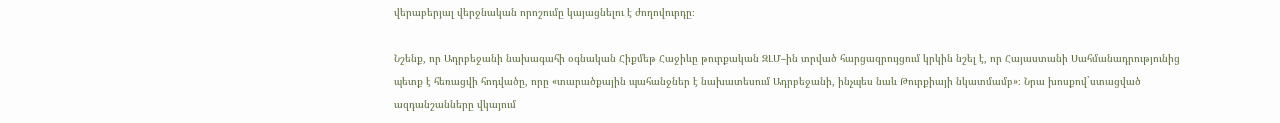վերաբերյալ վերջնական որոշումը կայացնելու է ժողովուրդը։

Նշենք, որ Ադրբեջանի նախագահի օգնական Հիքմեթ Հաջիևը թուրքական ԶԼՄ–ին տրված հարցազրույցում կրկին նշել է, որ Հայաստանի Սահմանադրությունից պետք է հեռացվի հոդվածը, որը «տարածքային պահանջներ է նախատեսում Ադրբեջանի, ինչպես նաև Թուրքիայի նկատմամբ»։ Նրա խոսքով`ստացված ազդանշանները վկայում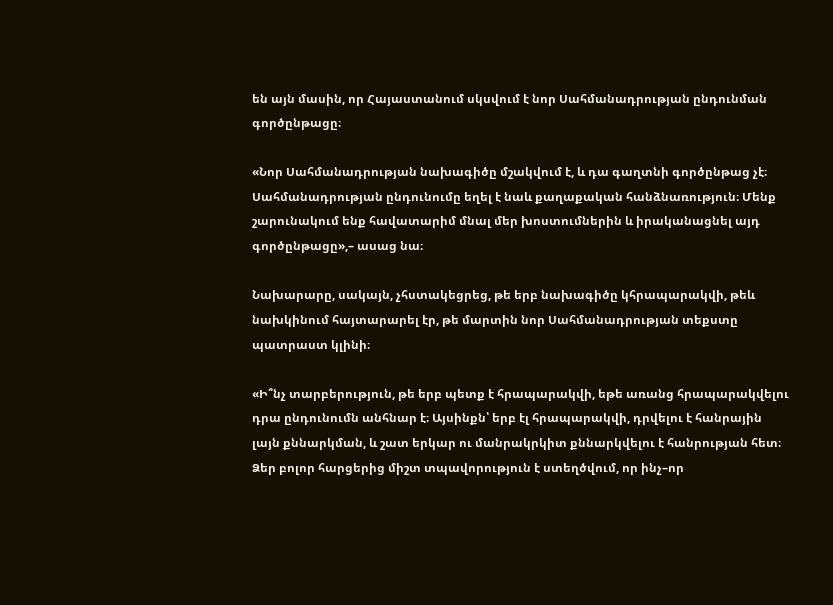են այն մասին, որ Հայաստանում սկսվում է նոր Սահմանադրության ընդունման գործընթացը։

«Նոր Սահմանադրության նախագիծը մշակվում է, և դա գաղտնի գործընթաց չէ։ Սահմանադրության ընդունումը եղել է նաև քաղաքական հանձնառություն։ Մենք շարունակում ենք հավատարիմ մնալ մեր խոստումներին և իրականացնել այդ գործընթացը»,– ասաց նա։

Նախարարը, սակայն, չհստակեցրեց, թե երբ նախագիծը կհրապարակվի, թեև նախկինում հայտարարել էր, թե մարտին նոր Սահմանադրության տեքստը պատրաստ կլինի։

«Ի՞նչ տարբերություն, թե երբ պետք է հրապարակվի, եթե առանց հրապարակվելու դրա ընդունումն անհնար է։ Այսինքն՝ երբ էլ հրապարակվի, դրվելու է հանրային լայն քննարկման, և շատ երկար ու մանրակրկիտ քննարկվելու է հանրության հետ։ Ձեր բոլոր հարցերից միշտ տպավորություն է ստեղծվում, որ ինչ–որ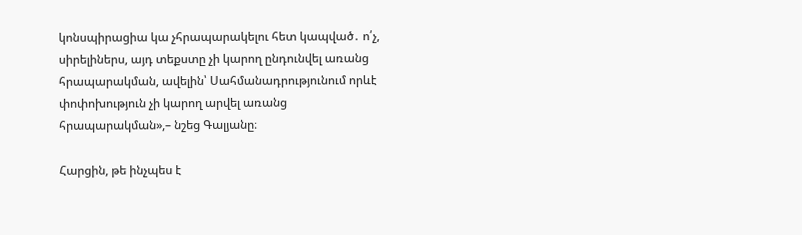կոնսպիրացիա կա չհրապարակելու հետ կապված․ ո՛չ, սիրելիներս, այդ տեքստը չի կարող ընդունվել առանց հրապարակման, ավելին՝ Սահմանադրությունում որևէ փոփոխություն չի կարող արվել առանց հրապարակման»,– նշեց Գալյանը։

Հարցին, թե ինչպես է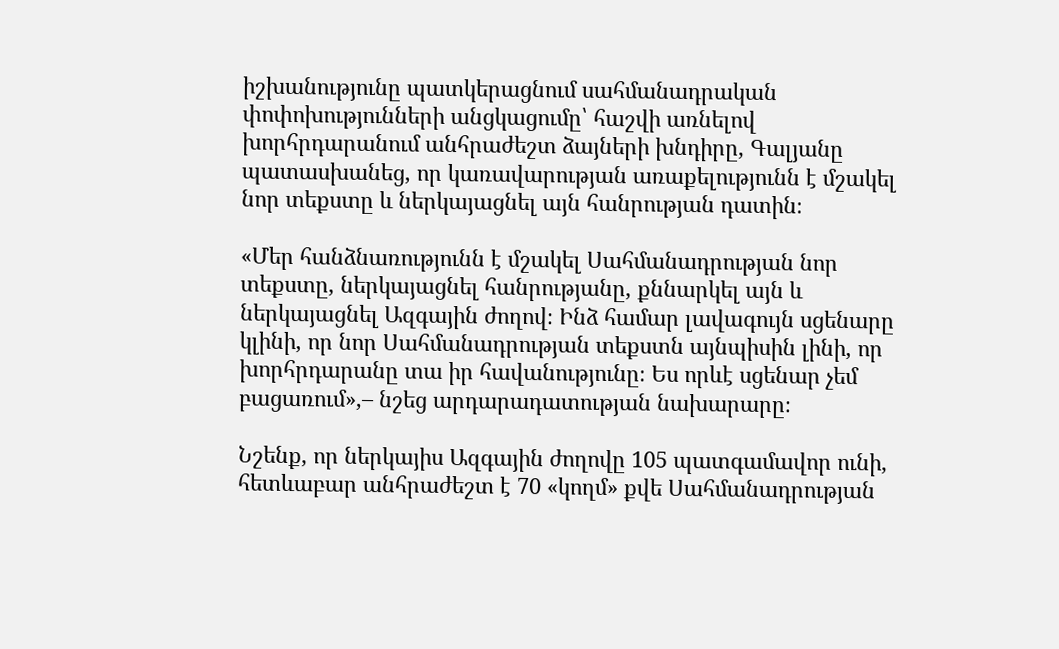իշխանությունը պատկերացնում սահմանադրական փոփոխությունների անցկացումը՝ հաշվի առնելով խորհրդարանում անհրաժեշտ ձայների խնդիրը, Գալյանը պատասխանեց, որ կառավարության առաքելությունն է մշակել նոր տեքստը և ներկայացնել այն հանրության դատին։

«Մեր հանձնառությունն է մշակել Սահմանադրության նոր տեքստը, ներկայացնել հանրությանը, քննարկել այն և ներկայացնել Ազգային ժողով։ Ինձ համար լավագույն սցենարը կլինի, որ նոր Սահմանադրության տեքստն այնպիսին լինի, որ խորհրդարանը տա իր հավանությունը։ Ես որևէ սցենար չեմ բացառում»,– նշեց արդարադատության նախարարը։

Նշենք, որ ներկայիս Ազգային ժողովը 105 պատգամավոր ունի, հետևաբար անհրաժեշտ է 70 «կողմ» քվե Սահմանադրության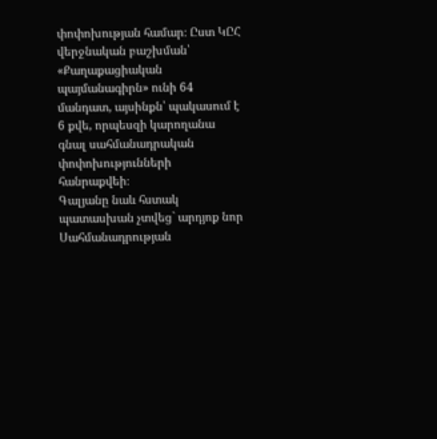փոփոխության համար։ Ըստ ԿԸՀ վերջնական բաշխման՝ «Քաղաքացիական պայմանագիրն» ունի 64 մանդատ, այսինքն՝ պակասում է 6 քվե, որպեսզի կարողանա գնալ սահմանադրական փոփոխությունների հանրաքվեի։
Գալյանը նաև հստակ պատասխան չտվեց` արդյոք նոր Սահմանադրության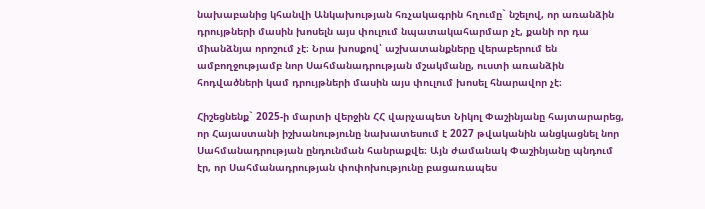նախաբանից կհանվի Անկախության հռչակագրին հղումը` նշելով, որ առանձին դրույթների մասին խոսելն այս փուլում նպատակահարմար չէ, քանի որ դա միանձնյա որոշում չէ։ Նրա խոսքով՝ աշխատանքները վերաբերում են ամբողջությամբ նոր Սահմանադրության մշակմանը, ուստի առանձին հոդվածների կամ դրույթների մասին այս փուլում խոսել հնարավոր չէ։

Հիշեցնենք` 2025-ի մարտի վերջին ՀՀ վարչապետ Նիկոլ Փաշինյանը հայտարարեց, որ Հայաստանի իշխանությունը նախատեսում է 2027 թվականին անցկացնել նոր Սահմանադրության ընդունման հանրաքվե։ Այն ժամանակ Փաշինյանը պնդում էր, որ Սահմանադրության փոփոխությունը բացառապես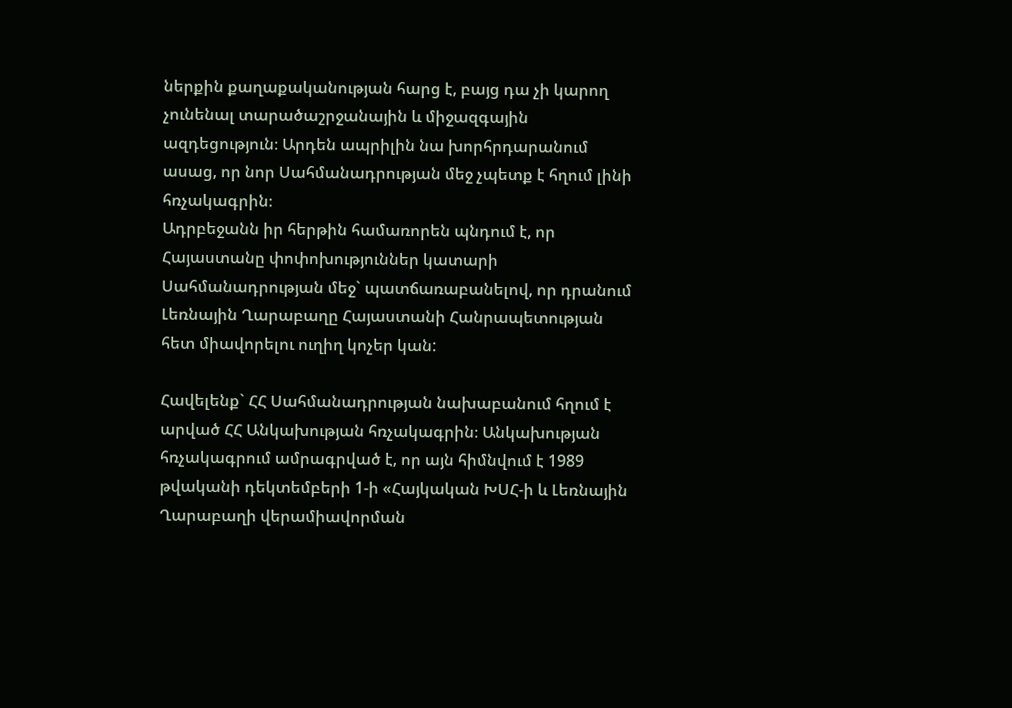ներքին քաղաքականության հարց է, բայց դա չի կարող չունենալ տարածաշրջանային և միջազգային ազդեցություն։ Արդեն ապրիլին նա խորհրդարանում ասաց, որ նոր Սահմանադրության մեջ չպետք է հղում լինի հռչակագրին։
Ադրբեջանն իր հերթին համառորեն պնդում է, որ Հայաստանը փոփոխություններ կատարի Սահմանադրության մեջ` պատճառաբանելով, որ դրանում Լեռնային Ղարաբաղը Հայաստանի Հանրապետության հետ միավորելու ուղիղ կոչեր կան:

Հավելենք` ՀՀ Սահմանադրության նախաբանում հղում է արված ՀՀ Անկախության հռչակագրին։ Անկախության հռչակագրում ամրագրված է, որ այն հիմնվում է 1989 թվականի դեկտեմբերի 1-ի «Հայկական ԽՍՀ-ի և Լեռնային Ղարաբաղի վերամիավորման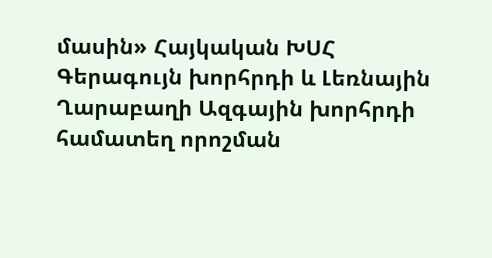մասին» Հայկական ԽՍՀ Գերագույն խորհրդի և Լեռնային Ղարաբաղի Ազգային խորհրդի համատեղ որոշման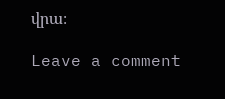վրա։

Leave a comment